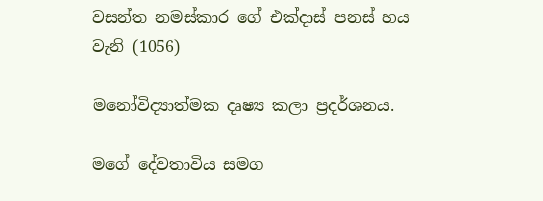වසන්ත නමස්කාර ගේ එක්දාස් පනස් හය වැනි (1056)

මනෝවිද්‍යාත්මක දෘෂ්‍ය කලා ප්‍රදර්ශනය.

මගේ දේවතාවිය සමග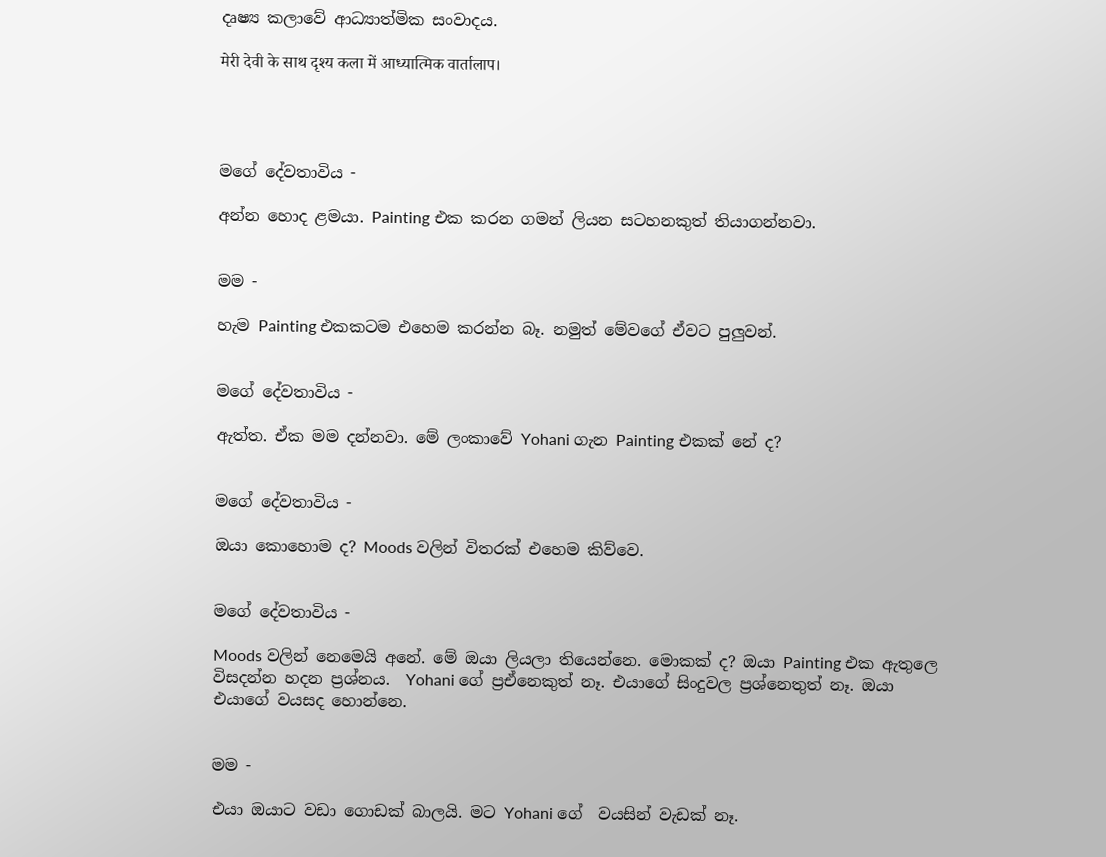දෘෂ්‍ය කලාවේ ආධ්‍යාත්මික සංවාදය.

मेरी देवी के साथ दृश्य कला में आध्यात्मिक वार्तालाप।




ම‍ගේ දේවතාවිය -

අන්න හොද ළමයා. Painting එක කරන ගමන් ලියන සටහනකුත් තියාගන්නවා.


මම -

හැම Painting එකකටම එහෙම කරන්න බෑ. නමුත් මේවගේ ඒවට පුලුවන්.


මගේ දේවතාවිය -

ඇත්ත. ඒක මම දන්නවා. මේ ලංකාවේ Yohani ගැන Painting එකක් නේ ද?


ම‍ගේ දේවතාවිය -

ඔයා කොහොම ද? Moods වලින් විතරක් එහෙම කිව්වෙ.


ම‍ගේ දේවතාවිය -

Moods වලින් නෙමෙයි අනේ. මේ ඔයා ලියලා තියෙන්නෙ. මොකක් ද? ඔයා Painting එක ඇතුලෙ විසදන්න හදන ප්‍රශ්නය.  Yohani ගේ ප්‍රඒනෙකුත් නෑ. එයා‍ගේ සිංදුවල ප්‍රශ්නෙතුත් නෑ. ඔයා එයාගේ වයසද හොන්නෙ.


මම -

එයා ඔයාට වඩා ගොඩක් බාලයි. මට Yohani ගේ  වයසින් වැඩක් නෑ.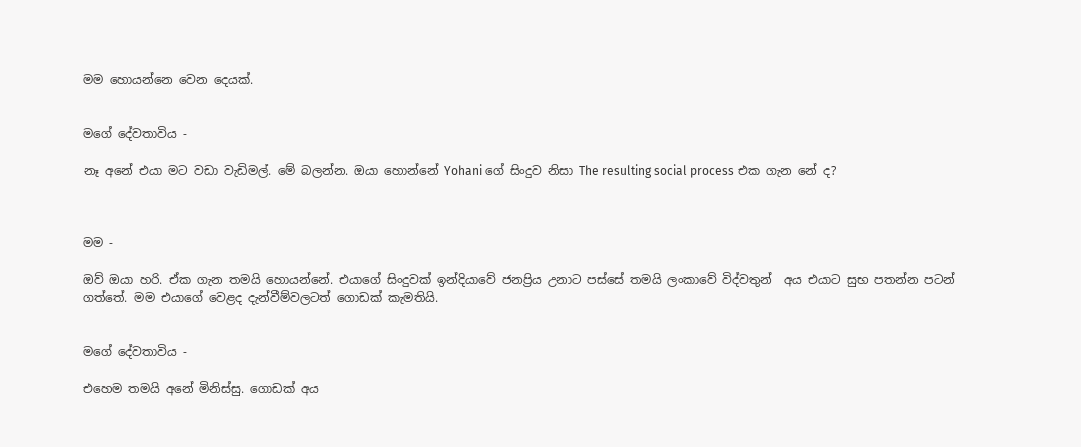මම හොයන්නෙ වෙන දෙයක්.


ම‍ගේ දේවතාවිය -

නෑ අනේ එයා මට වඩා වැඩිමල්. මේ බලන්න. ඔයා හොන්නේ Yohani ගේ සිංදුව නිසා The resulting social process එක ගැන නේ ද?



මම -

ඔව් ඔයා හරි. ඒක ගැන තමයි හොයන්නේ. එයාගේ සිංදුවක් ඉන්දියාවේ ජනප්‍රිය උනාට පස්සේ තමයි ලංකාවේ විද්වතුන්  අය එයාට සුභ පතන්න පටන් ගත්තේ. මම එයාගේ වෙළද දැන්වීම්වලටත් ගොඩක් කැමතියි.


ම‍ගේ දේවතාවිය -

එහෙම තමයි අනේ මිනිස්සු. ගොඩක් අය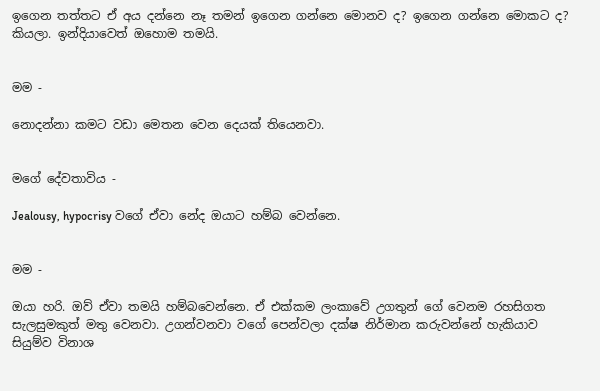ඉගෙන තත්තට ඒ අය දන්නෙ නෑ තමන් ඉගෙන ගන්නෙ මොනව ද? ඉගෙන ගන්නෙ මොකට ද? කියලා. ඉන්දියාවෙත් ඔහොම තමයි.


මම -

නොදන්නා කමට වඩා මෙතන වෙන දෙයක් තියෙනවා.


ම‍ගේ දේවතාවිය -

Jealousy, hypocrisy වගේ ඒවා නේද ඔයාට හම්බ වෙන්නෙ.


මම -

ඔයා හරි. ඔව් ‍ඒවා තමයි හම්බවෙන්නෙ. ඒ එක්කම ලංකාවේ උගතුන් ගේ වෙනම රහසිගත සැලසුමකුත් මතු වෙනවා. උගන්වනවා වගේ පෙන්වලා දක්ෂ නිර්මාන කරුවන්නේ හැකියාව සියුම්ව විනාශ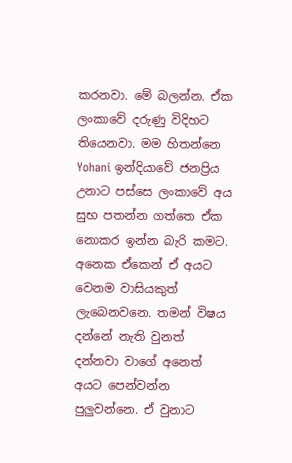කරනවා. මේ බලන්න. ඒක ලංකාවේ දරුණු විදිහට තියෙනවා. මම හිතන්නෙ Yohani ඉන්දියාවේ ජනප්‍රිය උනාට පස්සෙ ලංකාවේ අය සුභ පතන්න ගත්තෙ ඒක නොකර ඉන්න බැරි කමට. අනෙක ඒකෙන් ඒ අයට වෙනම වාසියකුත් ලැබෙනවනෙ. තමන් විෂය දන්නේ නැති වුනත් දන්නවා වාගේ අනෙත් අයට පෙන්වන්න පුලුවන්නෙ. ඒ වුනාට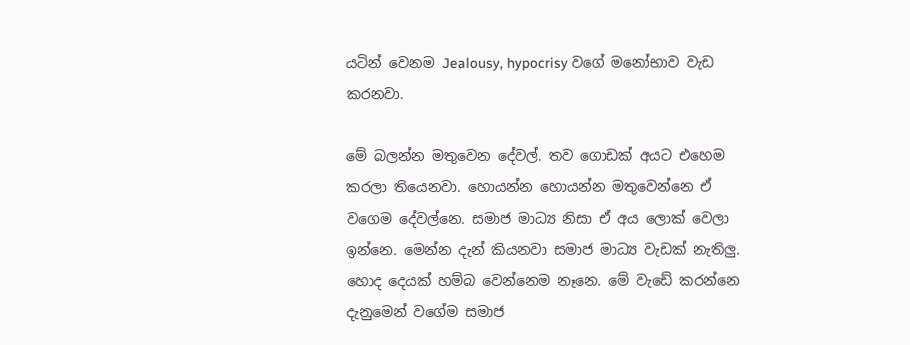යටින් වෙනම Jealousy, hypocrisy වගේ මනෝභාව වැඩ කරනවා.

මේ බලන්න මතුවෙන දේවල්. තව ගොඩක් අයට එහෙම කරලා තියෙනවා. හොයන්න හොයන්න මතුවෙන්නෙ ඒ වගෙම දේවල්නෙ. සමාජ මාධ්‍ය නිසා ඒ අය ලොක් වෙලා ඉන්නෙ. මෙන්න දැන් කියනවා සමාජ මාධ්‍ය වැඩක් නැතිලු. හොද දෙයක් හම්බ වෙන්නෙම නෑනෙ. මේ වැඩේ කරන්නෙ දැනුමෙන් වගේම සමාජ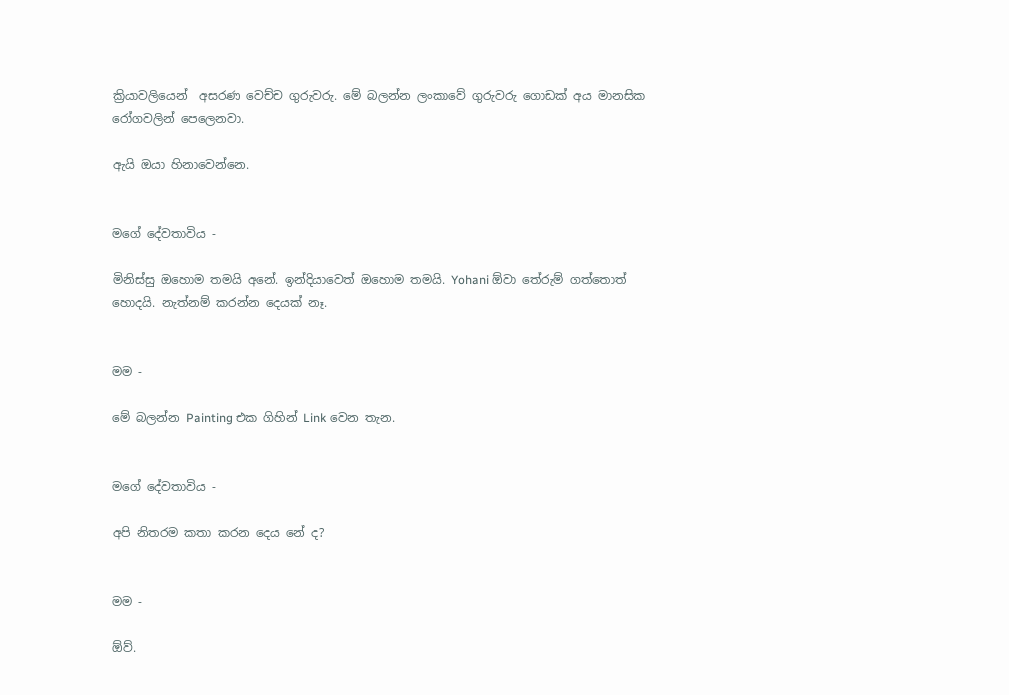ක්‍රියාවලියෙන්  අසරණ වෙච්ච ගුරුවරු. මේ බලන්න ලංකාවේ ගුරුවරු ගොඩක් අය මානසික රෝගවලින් පෙලෙනවා.

ඇයි ඔයා හිනාවෙන්නෙ.


ම‍ගේ දේවතාවිය -

මිනිස්සු ඔහොම තමයි අනේ. ඉන්දියාවෙත් ඔහොම තමයි. Yohani ඕවා තේරුම් ගත්තොත් හොදයි. නැත්නම් කරන්න දෙයක් නෑ.


මම -

මේ බලන්න Painting එක ගිහින් Link වෙන තැන.


ම‍ගේ දේවතාවිය -

අපි නිතරම කතා කරන දෙය නේ ද?


මම -

ඕව්.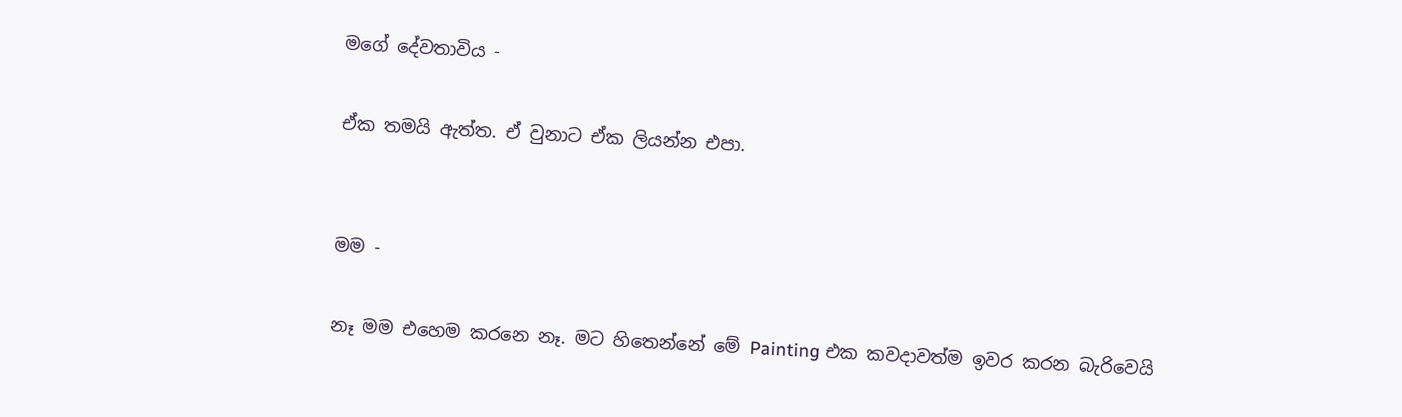ම‍ගේ දේවතාවිය -

ඒක තමයි ඇත්ත. ඒ වුනාට ඒක ලියන්න එපා.


මම -

නෑ මම එහෙම කරනෙ නෑ. මට හිතෙන්නේ මේ Painting එක කවදා‍වත්ම ඉවර කරන බැරිවෙයි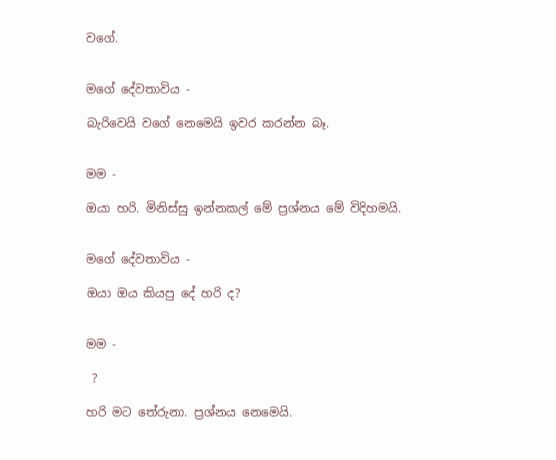වගේ.


ම‍ගේ දේවතාවිය -

බැරිවෙයි වගේ නෙමෙයි ඉවර කරන්න බෑ.


මම -

ඔයා හරි. මිනිස්සු ඉන්නකල් මේ ප්‍රශ්නය මේ විදිහමයි.


ම‍ගේ දේවතාවිය -

ඔයා ඔය කියපු දේ හරි ද?


මම -

 ?

හරි මට තේරුනා. ප්‍රශ්නය නෙමෙයි.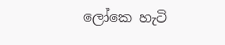ලෝකෙ හැටි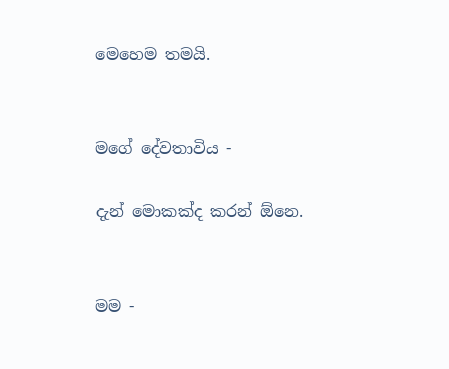මෙහෙම තමයි.


ම‍ගේ දේවතාවිය -

දැන් මොකක්ද කරන් ඕනෙ.


මම -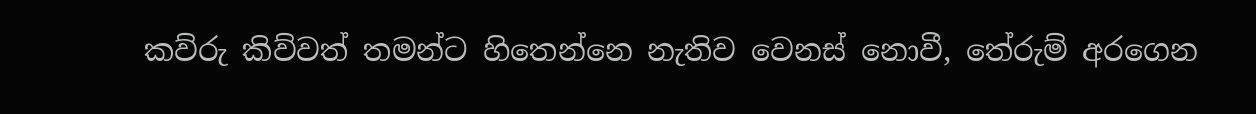කව්රු කිව්වත් තමන්ට හිතෙන්නෙ නැතිව වෙනස් නොවී, තේරුම් අරගෙන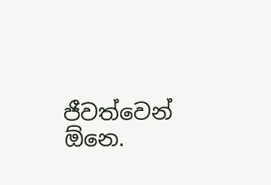ජීවත්වෙන් ඕනෙ.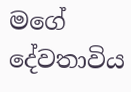ම‍ගේ දේවතාවිය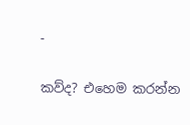-

කව්ද? එහෙම කරන්න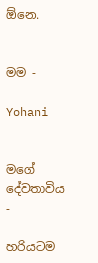ඕනෙ.


මම -

Yohani


ම‍ගේ දේවතාවිය -

හරියටම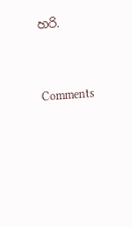හරි.




Comments